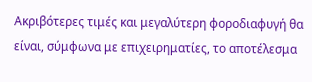Ακριβότερες τιμές και μεγαλύτερη φοροδιαφυγή θα είναι, σύμφωνα με επιχειρηματίες, το αποτέλεσμα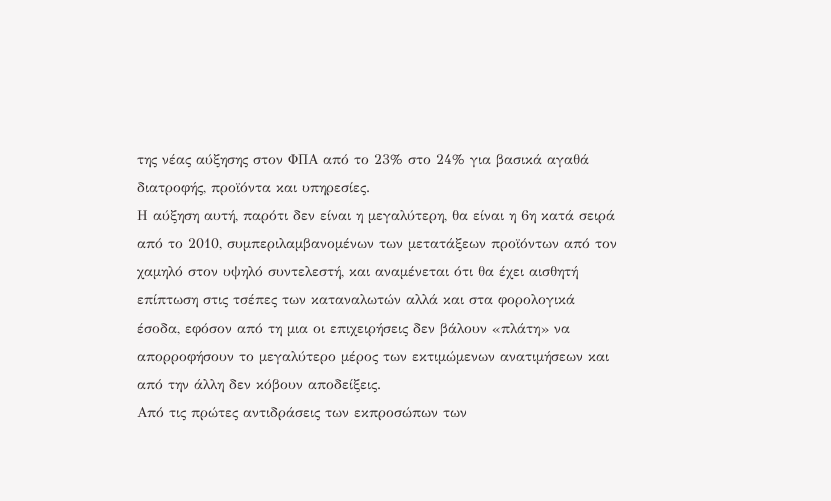της νέας αύξησης στον ΦΠΑ από το 23% στο 24% για βασικά αγαθά διατροφής, προϊόντα και υπηρεσίες.
Η αύξηση αυτή, παρότι δεν είναι η μεγαλύτερη, θα είναι η 6η κατά σειρά από το 2010, συμπεριλαμβανομένων των μετατάξεων προϊόντων από τον χαμηλό στον υψηλό συντελεστή, και αναμένεται ότι θα έχει αισθητή επίπτωση στις τσέπες των καταναλωτών αλλά και στα φορολογικά έσοδα, εφόσον από τη μια οι επιχειρήσεις δεν βάλουν «πλάτη» να απορροφήσουν το μεγαλύτερο μέρος των εκτιμώμενων ανατιμήσεων και από την άλλη δεν κόβουν αποδείξεις.
Από τις πρώτες αντιδράσεις των εκπροσώπων των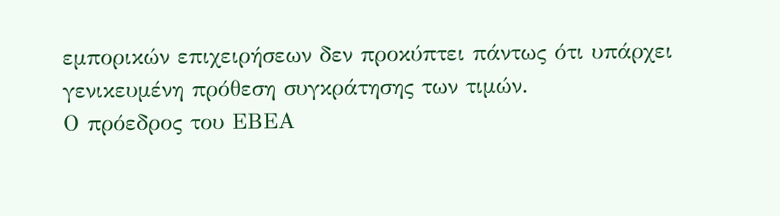εμπορικών επιχειρήσεων δεν προκύπτει πάντως ότι υπάρχει γενικευμένη πρόθεση συγκράτησης των τιμών.
Ο πρόεδρος του ΕΒΕΑ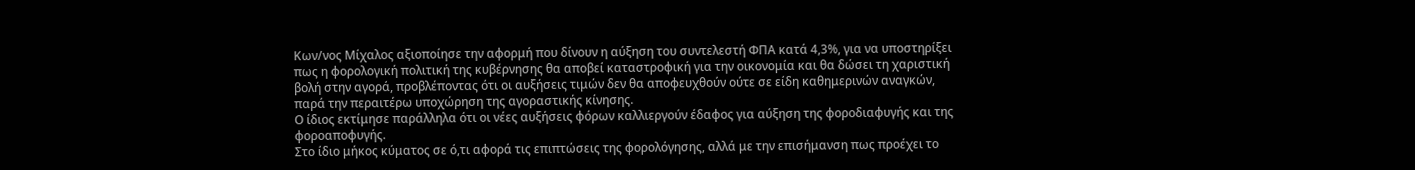Κων/νος Μίχαλος αξιοποίησε την αφορμή που δίνουν η αύξηση του συντελεστή ΦΠΑ κατά 4,3%, για να υποστηρίξει πως η φορολογική πολιτική της κυβέρνησης θα αποβεί καταστροφική για την οικονομία και θα δώσει τη χαριστική βολή στην αγορά, προβλέποντας ότι οι αυξήσεις τιμών δεν θα αποφευχθούν ούτε σε είδη καθημερινών αναγκών, παρά την περαιτέρω υποχώρηση της αγοραστικής κίνησης.
Ο ίδιος εκτίμησε παράλληλα ότι οι νέες αυξήσεις φόρων καλλιεργούν έδαφος για αύξηση της φοροδιαφυγής και της φοροαποφυγής.
Στο ίδιο μήκος κύματος σε ό,τι αφορά τις επιπτώσεις της φορολόγησης, αλλά με την επισήμανση πως προέχει το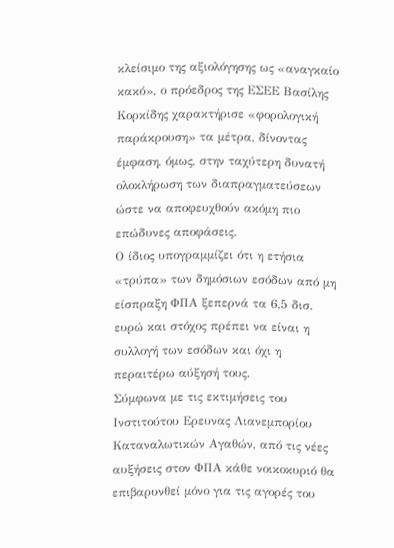κλείσιμο της αξιολόγησης ως «αναγκαίο κακό», ο πρόεδρος της ΕΣΕΕ Βασίλης Κορκίδης χαρακτήρισε «φορολογική παράκρουση» τα μέτρα, δίνοντας έμφαση, όμως, στην ταχύτερη δυνατή ολοκλήρωση των διαπραγματεύσεων ώστε να αποφευχθούν ακόμη πιο επώδυνες αποφάσεις.
Ο ίδιος υπογραμμίζει ότι η ετήσια «τρύπα» των δημόσιων εσόδων από μη είσπραξη ΦΠΑ ξεπερνά τα 6,5 δισ. ευρώ και στόχος πρέπει να είναι η συλλογή των εσόδων και όχι η περαιτέρω αύξησή τους.
Σύμφωνα με τις εκτιμήσεις του Ινστιτούτου Ερευνας Λιανεμπορίου Καταναλωτικών Αγαθών, από τις νέες αυξήσεις στον ΦΠΑ κάθε νοικοκυριό θα επιβαρυνθεί μόνο για τις αγορές του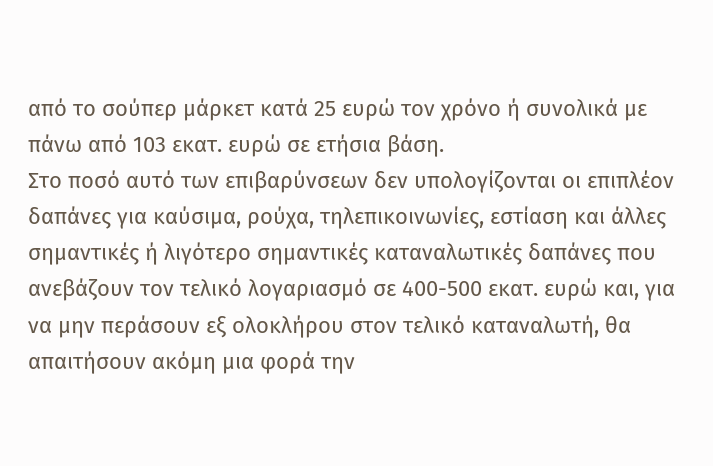από το σούπερ μάρκετ κατά 25 ευρώ τον χρόνο ή συνολικά με πάνω από 103 εκατ. ευρώ σε ετήσια βάση.
Στο ποσό αυτό των επιβαρύνσεων δεν υπολογίζονται οι επιπλέον δαπάνες για καύσιμα, ρούχα, τηλεπικοινωνίες, εστίαση και άλλες σημαντικές ή λιγότερο σημαντικές καταναλωτικές δαπάνες που ανεβάζουν τον τελικό λογαριασμό σε 400-500 εκατ. ευρώ και, για να μην περάσουν εξ ολοκλήρου στον τελικό καταναλωτή, θα απαιτήσουν ακόμη μια φορά την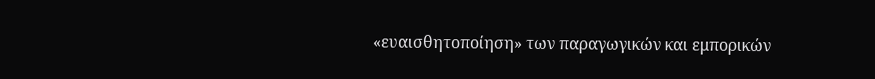«ευαισθητοποίηση» των παραγωγικών και εμπορικών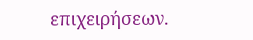επιχειρήσεων.